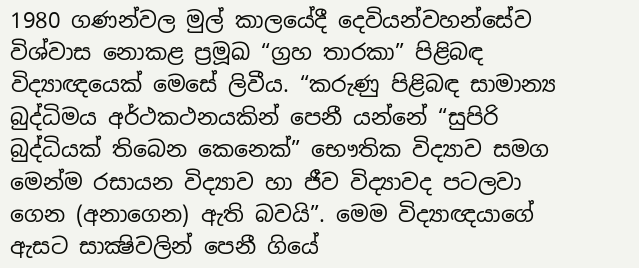1980 ගණන්වල මුල් කාලයේදී දෙවියන්වහන්සේව විශ්වාස නොකළ ප්‍රමූඛ “ග්‍රහ තාරකා” පිළිබඳ විද්‍යාඥයෙක් මෙසේ ලිවීය. “කරුණු පිළිබඳ සාමාන්‍ය බුද්ධිමය අර්ථකථනයකින් පෙනී යන්නේ “සුපිරි බුද්ධියක් තිබෙන කෙනෙක්” භෞතික විද්‍යාව සමග මෙන්ම රසායන විද්‍යාව හා ජීව විද්‍යාවද පටලවා ගෙන (අනාගෙන) ඇති බවයි”. මෙම විද්‍යාඥයාගේ ඇසට සාක්‍ෂිවලින් පෙනී ගියේ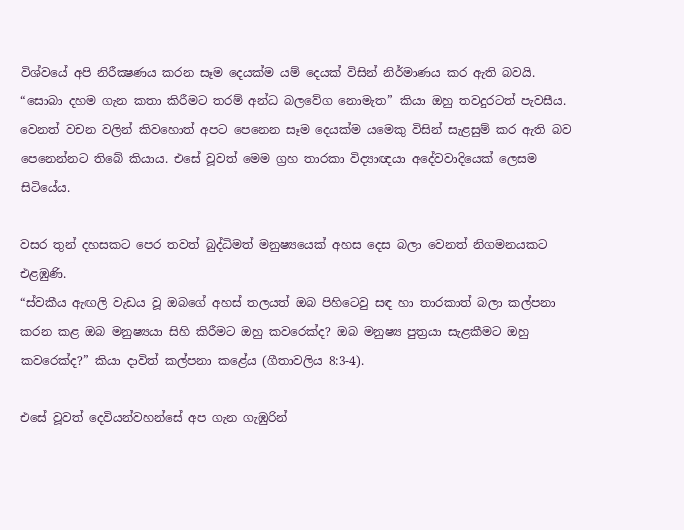විශ්වයේ අපි නිරීක්‍ෂණය කරන සෑම දෙයක්ම යම් දෙයක් විසින් නිර්මාණය කර ඇති බවයි. “සොබා දහම ගැන කතා කිරීමට තරම් අන්ධ බලවේග නොමැත” කියා ඔහු තවදුරටත් පැවසීය. වෙනත් වචන වලින් කිවහොත් අපට පෙනෙන සෑම දෙයක්ම යමෙකු විසින් සැළසුම් කර ඇති බව පෙනෙන්නට තිබේ කියාය. එසේ වූවත් මෙම ග්‍රහ තාරකා විද්‍යාඥයා අදේවවාදියෙක් ලෙසම සිටියේය.

වසර තුන් දහසකට පෙර තවත් බුද්ධිමත් මනුෂ්‍යයෙක් අහස දෙස බලා වෙනත් නිගමනයකට එළඹුණි.
“ස්වකීය ඇඟලි වැඩය වූ ඔබගේ අහස් තලයත් ඔබ පිහිටෙවු සඳ හා තාරකාත් බලා කල්පනා කරන කළ ඔබ මනුෂ්‍යයා සිහි කිරීමට ඔහු කවරෙක්ද? ඔබ මනුෂ්‍ය පුත්‍රයා සැළකීමට ඔහු කවරෙක්ද?” කියා දාවිත් කල්පනා කළේය (ගීතාවලිය 8:3-4).

එසේ වූවත් දෙවියන්වහන්සේ අප ගැන ගැඹුරින්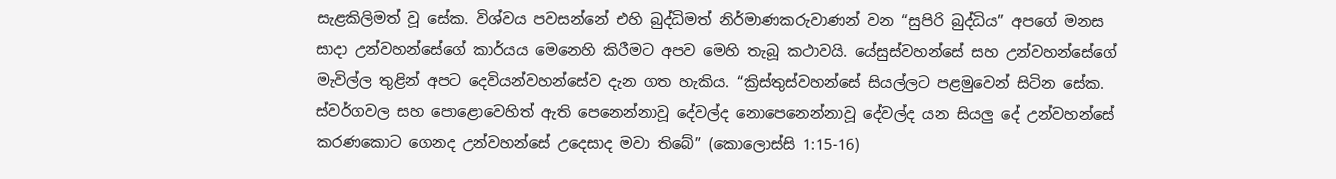සැළකිලිමත් වූ සේක. විශ්වය පවසන්නේ එහි බුද්ධිමත් නිර්මාණකරුවාණන් වන “සුපිරි බුද්ධිය” අපගේ මනස සාදා උන්වහන්සේගේ කාර්යය මෙනෙහි කිරීමට අපව මෙහි තැබූ කථාවයි. යේසුස්වහන්සේ සහ උන්වහන්සේගේ මැවිල්ල තුළින් අපට දෙවියන්වහන්සේව දැන ගත හැකිය. “ක්‍රිස්තුස්වහන්සේ සියල්ලට පළමුවෙන් සිටින සේක. ස්වර්ගවල සහ පොළොවෙහිත් ඇති පෙනෙන්නාවූ දේවල්ද නොපෙනෙන්නාවූ දේවල්ද යන සියලු දේ උන්වහන්සේ කරණකොට ගෙනද උන්වහන්සේ උදෙසාද මවා තිබේ” (කොලොස්සි 1:15-16)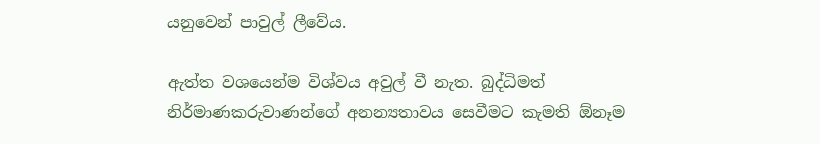යනුවෙන් පාවුල් ලීවේය.

ඇත්ත වශයෙන්ම විශ්වය අවුල් වී නැත. බුද්ධිමත් නිර්මාණකරුවාණන්ගේ අනන්‍යතාවය සෙවීමට කැමති ඕනෑම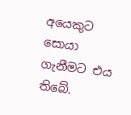අයෙකුට සොයා ගැනීමට එය තිබේ.